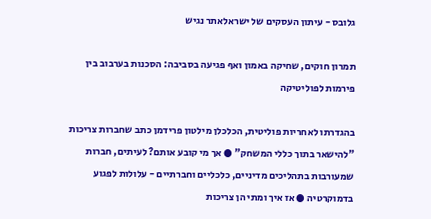גלובס - עיתון העסקים של ישראלאתר נגיש

תמרון חוקים, שחיקה באמון ואף פגיעה בסביבה: הסכנות בערבוב בין פירמות לפוליטיקה

בהגדרתו לאחריות פוליטית, הכלכלן מילטון פרידמן כתב שחברות צריכות "להישאר בתוך כללי המשחק" ● אך מי קובע אותם? לעיתים, חברות שמעורבות בתהליכים מדיניים, כלכליים וחברתיים - עלולות לפגוע בדמוקרטיה ● אז איך ומתי הן צריכות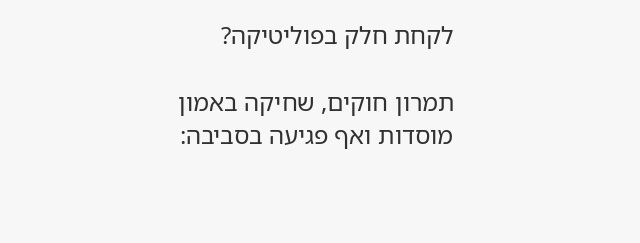לקחת חלק בפוליטיקה?

תמרון חוקים, שחיקה באמון מוסדות ואף פגיעה בסביבה: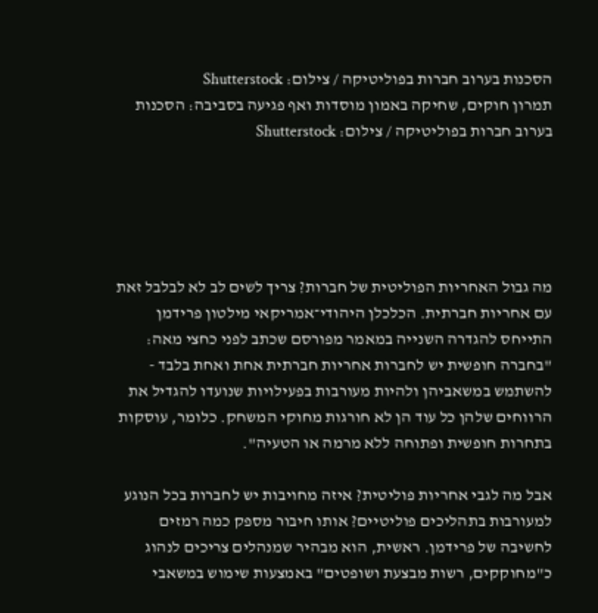הסכנות בערוב חברות בפוליטיקה / צילום: Shutterstock
תמרון חוקים, שחיקה באמון מוסדות ואף פגיעה בסביבה: הסכנות בערוב חברות בפוליטיקה / צילום: Shutterstock





מה גבול האחריות הפוליטית של חברות? צריך לשים לב לא לבלבל זאת עם אחריות חברתית. הכלכלן היהודי־אמריקאי מילטון פרידמן התייחס להגדרה השנייה במאמר מפורסם שכתב לפני כחצי מאה: "בחברה חופשית יש לחברות אחריות חברתית אחת ואחת בלבד - להשתמש במשאביהן ולהיות מעורבות בפעילויות שנועדו להגדיל את הרווחים שלהן כל עוד הן לא חורגות מחוקי המשחק. כלומר, עוסקות בתחרות חופשית ופתוחה ללא מרמה או הטעיה".

אבל מה לגבי אחריות פוליטית? איזה מחויבות יש לחברות בכל הנוגע למעורבות בתהליכים פוליטיים? אותו חיבור מספק כמה רמזים לחשיבה של פרידמן. ראשית, הוא מבהיר שמנהלים צריכים לנהוג כ"מחוקקים, רשות מבצעת ושופטים" באמצעות שימוש במשאבי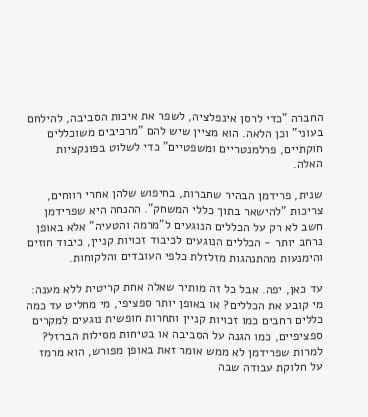החברה "כדי לרסן אינפלציה, לשפר את איכות הסביבה, להילחם בעוני" וכן הלאה. הוא מציין שיש להם "מרכיבים משוכללים חוקתיים, פרלמנטריים ומשפטיים" כדי לשלוט בפונקציות האלה.

שנית, פרידמן הבהיר שחברות, בחיפוש שלהן אחרי רווחים, צריכות "להישאר בתוך כללי המשחק". ההנחה היא שפרידמן חשב לא רק על הכללים הנוגעים ל"מרמה והטעיה" אלא באופן נרחב יותר - הכללים הנוגעים לכיבוד זכויות קניין, כיבוד חוזים והימנעות מהתנהגות מזלזלת כלפי העובדים והלקוחות.

עד כאן, יפה. אבל כל זה מותיר שאלה אחת קריטית ללא מענה: מי קובע את הכללים? או באופן יותר ספציפי, מי מחליט עד כמה כללים רחבים כמו זכויות קניין ותחרות חופשית נוגעים למקרים ספציפיים, כמו הגנה על הסביבה או בטיחות מסילות הברזל? למרות שפרידמן לא ממש אומר זאת באופן מפורש, הוא מרמז על חלוקת עבודה שבה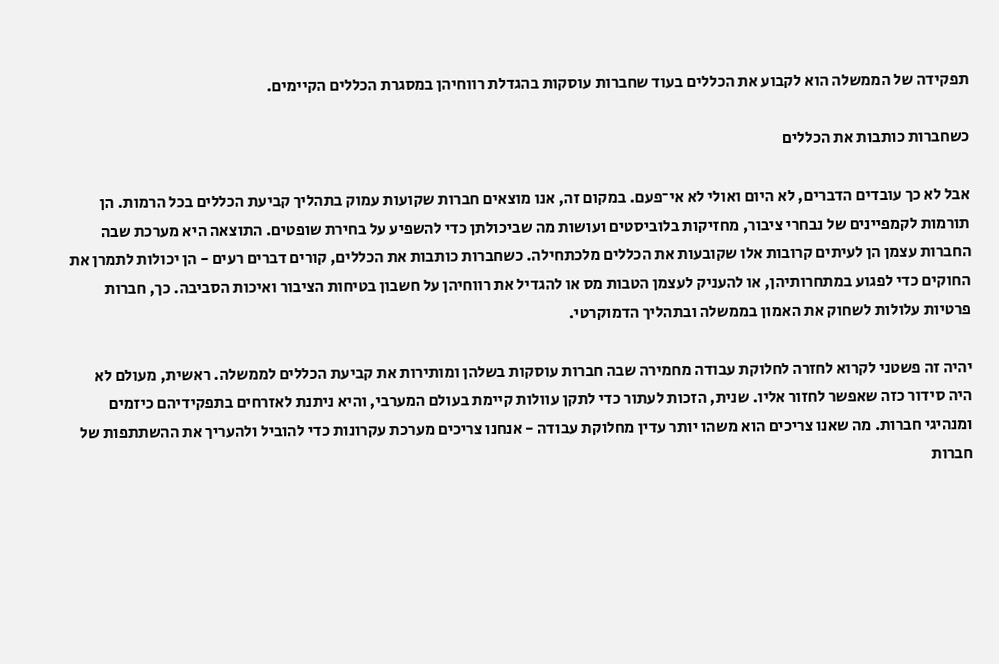תפקידה של הממשלה הוא לקבוע את הכללים בעוד שחברות עוסקות בהגדלת רווחיהן במסגרת הכללים הקיימים.

כשחברות כותבות את הכללים

אבל לא כך עובדים הדברים, לא היום ואולי לא אי־פעם. במקום זה, אנו מוצאים חברות שקועות עמוק בתהליך קביעת הכללים בכל הרמות. הן תורמות לקמפיינים של נבחרי ציבור, מחזיקות בלוביסטים ועושות מה שביכולתן כדי להשפיע על בחירת שופטים. התוצאה היא מערכת שבה החברות עצמן הן לעיתים קרובות אלו שקובעות את הכללים מלכתחילה. כשחברות כותבות את הכללים, קורים דברים רעים - הן יכולות לתמרן את החוקים כדי לפגוע במתחרותיהן, או להעניק לעצמן הטבות מס או להגדיל את רווחיהן על חשבון בטיחות הציבור ואיכות הסביבה. כך, חברות פרטיות עלולות לשחוק את האמון בממשלה ובתהליך הדמוקרטי.

יהיה זה פשטני לקרוא לחזרה לחלוקת עבודה מחמירה שבה חברות עוסקות בשלהן ומותירות את קביעת הכללים לממשלה. ראשית, מעולם לא היה סידור כזה שאפשר לחזור אליו. שנית, הזכות לעתור כדי לתקן עוולות קיימת בעולם המערבי, והיא ניתנת לאזרחים בתפקידיהם כיזמים ומנהיגי חברות. מה שאנו צריכים הוא משהו יותר עדין מחלוקת עבודה - אנחנו צריכים מערכת עקרונות כדי להוביל ולהעריך את ההשתתפות של חברות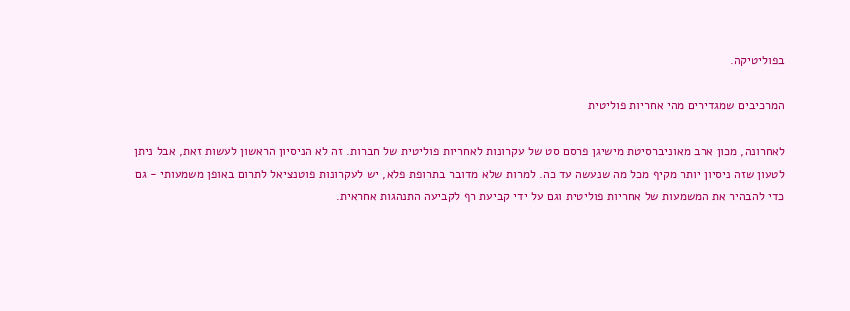בפוליטיקה.

המרכיבים שמגדירים מהי אחריות פוליטית

לאחרונה, מכון ארב מאוניברסיטת מישיגן פרסם סט של עקרונות לאחריות פוליטית של חברות. זה לא הניסיון הראשון לעשות זאת, אבל ניתן לטעון שזה ניסיון יותר מקיף מכל מה שנעשה עד כה. למרות שלא מדובר בתרופת פלא, יש לעקרונות פוטנציאל לתרום באופן משמעותי - גם כדי להבהיר את המשמעות של אחריות פוליטית וגם על ידי קביעת רף לקביעה התנהגות אחראית.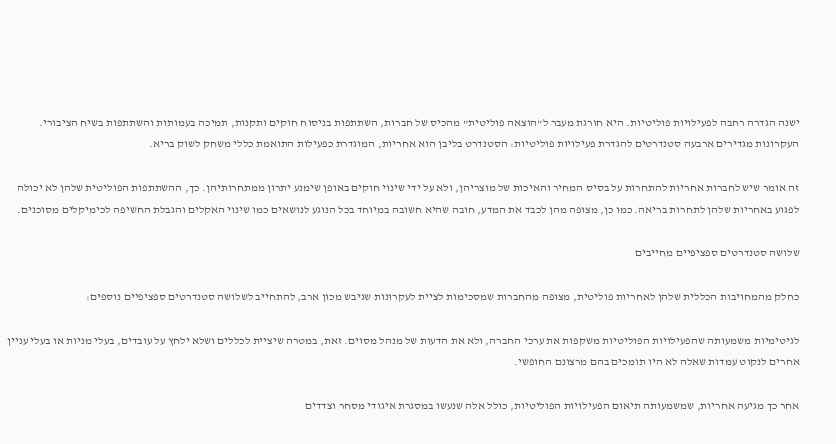ישנה הגדרה רחבה לפעילויות פוליטיות. היא חורגת מעבר ל"הוצאה פוליטית" מהכיס של חברות, השתתפות בניסוח חוקים ותקנות, תמיכה בעמותות והשתתפות בשיח הציבורי. העקרונות מגדירים ארבעה סטנדרטים להגדרת פעילויות פוליטיות: הסטנדרט בליבן הוא אחריות, המוגדרת כפעילות התואמת כללי משחק לשוק בריא.

זה אומר שיש לחברות אחריות להתחרות על בסיס המחיר והאיכות של מוצריהן, ולא על ידי שינוי חוקים באופן שימנע יתרון ממתחרותיהן. כך, ההשתתפות הפוליטית שלהן לא יכולה לפגוע באחריות שלהן לתחרות בריאה. כמו כן, מצופה מהן לכבד את המדע, חובה שהיא חשובה במיוחד בכל הנוגע לנושאים כמו שינוי האקלים והגבלת החשיפה לכימיקלים מסוכנים.

שלושה סטנדרטים ספציפיים מחייבים

כחלק מהמחויבות הכללית שלהן לאחריות פוליטית, מצופה מהחברות שמסכימות לציית לעקרונות שגיבש מכון ארב, להתחייב לשלושה סטנדרטים ספציפיים נוספים:

לגיטימיות משמעותה שהפעילויות הפוליטיות משקפות את ערכי החברה, ולא את הדעות של מנהל מסוים. זאת, במטרה שיציית לכללים ושלא ילחץ על עובדים, בעלי מניות או בעלי עניין אחרים לנקוט עמדות שאלה לא היו תומכים בהם מרצונם החופשי.

אחר כך מגיעה אחריות, שמשמעותה תיאום הפעילויות הפוליטיות, כולל אלה שנעשו במסגרת איגודי מסחר וצדדים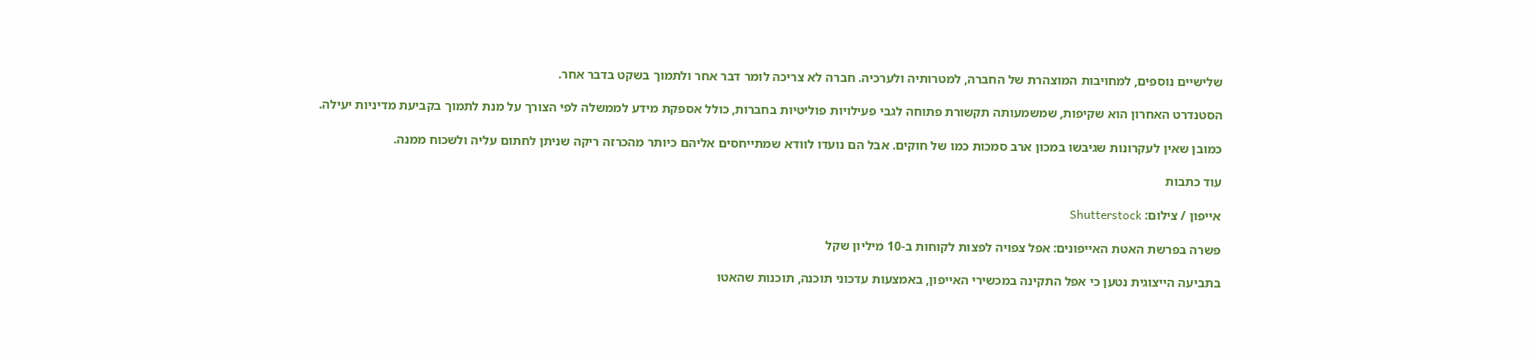שלישיים נוספים, למחויבות המוצהרת של החברה, למטרותיה ולערכיה. חברה לא צריכה לומר דבר אחר ולתמוך בשקט בדבר אחר.

הסטנדרט האחרון הוא שקיפות, שמשמעותה תקשורת פתוחה לגבי פעילויות פוליטיות בחברות, כולל אספקת מידע לממשלה לפי הצורך על מנת לתמוך בקביעת מדיניות יעילה.

כמובן שאין לעקרונות שגיבשו במכון ארב סמכות כמו של חוקים. אבל הם נועדו לוודא שמתייחסים אליהם כיותר מהכרזה ריקה שניתן לחתום עליה ולשכוח ממנה.

עוד כתבות

אייפון / צילום: Shutterstock

פשרה בפרשת האטת האייפונים: אפל צפויה לפצות לקוחות ב-10 מיליון שקל

בתביעה הייצוגית נטען כי אפל התקינה במכשירי האייפון, באמצעות עדכוני תוכנה, תוכנות שהאטו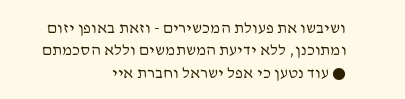ושיבשו את פעולת המכשירים - וזאת באופן יזום ומתוכנן, ללא ידיעת המשתמשים וללא הסכמתם ● עוד נטען כי אפל ישראל וחברת איי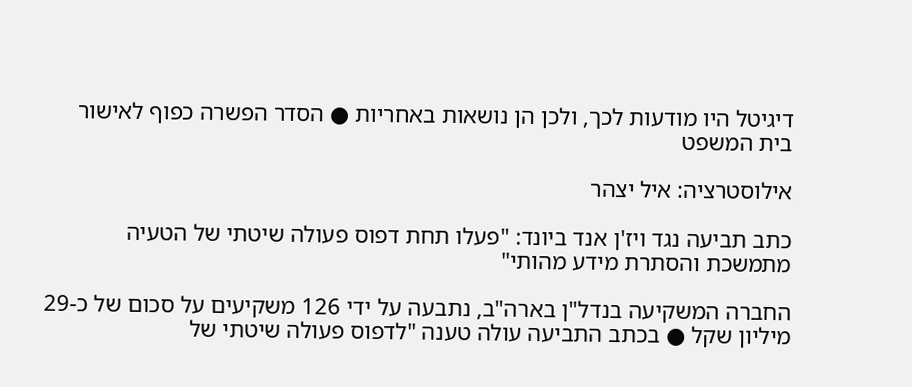דיגיטל היו מודעות לכך, ולכן הן נושאות באחריות ● הסדר הפשרה כפוף לאישור בית המשפט

אילוסטרציה: איל יצהר

כתב תביעה נגד ויז'ן אנד ביונד: "פעלו תחת דפוס פעולה שיטתי של הטעיה מתמשכת והסתרת מידע מהותי"

החברה המשקיעה בנדל"ן בארה"ב, נתבעה על ידי 126 משקיעים על סכום של כ-29 מיליון שקל ● בכתב התביעה עולה טענה "לדפוס פעולה שיטתי של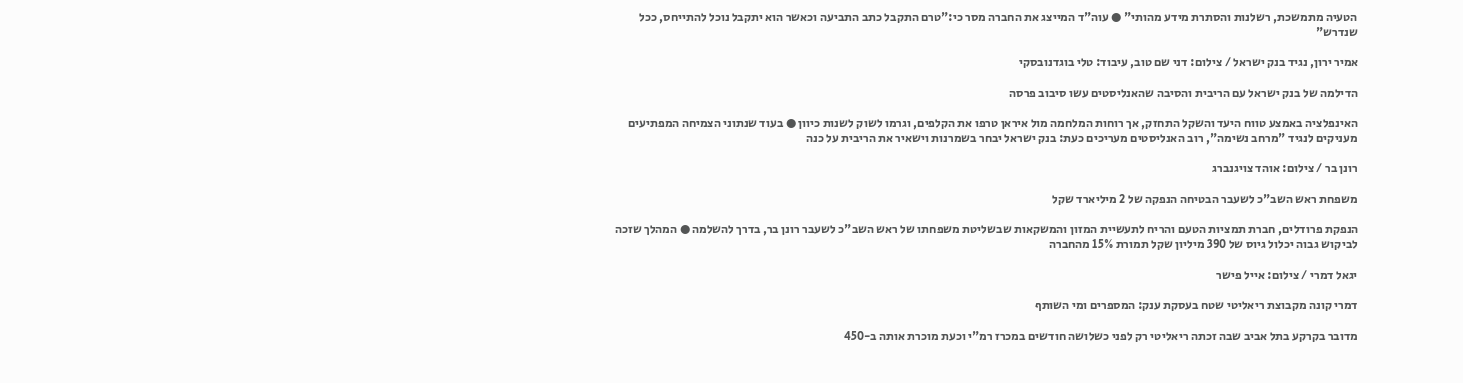הטעיה מתמשכת, רשלנות והסתרת מידע מהותי" ● עוה"ד המייצג את החברה מסר כי:"טרם התקבל כתב התביעה וכאשר הוא יתקבל נוכל להתייחס, ככל שנדרש"

אמיר ירון, נגיד בנק ישראל / צילום: דני שם טוב, עיבוד: טלי בוגדנובסקי

הדילמה של בנק ישראל עם הריבית והסיבה שהאנליסטים עשו סיבוב פרסה

האינפלציה באמצע טווח היעד והשקל התחזק, אך רוחות המלחמה מול איראן טרפו את הקלפים, וגרמו לשוק לשנות כיוון ● בעוד שנתוני הצמיחה המפתיעים מעניקים לנגיד "מרחב נשימה", רוב האנליסטים מעריכים כעת: בנק ישראל יבחר בשמרנות וישאיר את הריבית על כנה

רונן בר / צילום: אוהד צויגנברג

משפחת ראש השב"כ לשעבר הבטיחה הנפקה של 2 מיליארד שקל

הנפקת פרודלים, חברת תמציות הטעם והריח לתעשיית המזון והמשקאות שבשליטת משפחתו של ראש השב"כ לשעבר רונן בר, בדרך להשלמה ● המהלך שזכה לביקוש גבוה יכלול גיוס של 390 מיליון שקל תמורת 15% מהחברה

יגאל דמרי / צילום: אייל פישר

דמרי קונה מקבוצת ריאליטי שטח בעסקת ענק: המספרים ומי השותף

מדובר בקרקע בתל אביב שבה זכתה ריאליטי רק לפני כשלושה חודשים במכרז רמ"י וכעת מוכרת אותה ב-450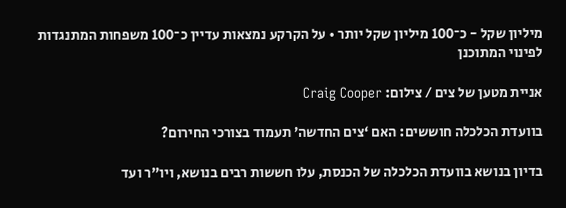מיליון שקל - כ־100 מיליון שקל יותר • על הקרקע נמצאות עדיין כ־100 משפחות המתנגדות לפינוי המתוכנן

אניית מטען של צים / צילום: Craig Cooper

בוועדת הכלכלה חוששים: האם ‘צים החדשה’ תעמוד בצורכי החירום?

בדיון בנושא בוועדת הכלכלה של הכנסת, עלו חששות רבים בנושא, ויו"ר ועד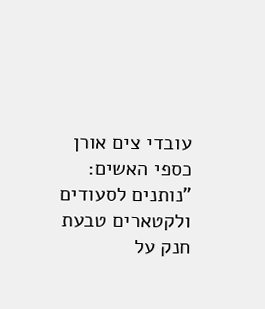עובדי צים אורן כספי האשים: "נותנים לסעודים ולקטארים טבעת חנק על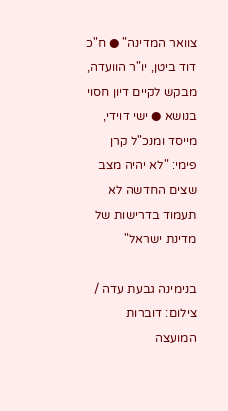צוואר המדינה" ● ח"כ דוד ביטן, יו"ר הוועדה, מבקש לקיים דיון חסוי בנושא ● ישי דוידי, מייסד ומנכ"ל קרן פימי: "לא יהיה מצב שצים החדשה לא תעמוד בדרישות של מדינת ישראל"

בנימינה גבעת עדה / צילום: דוברות המועצה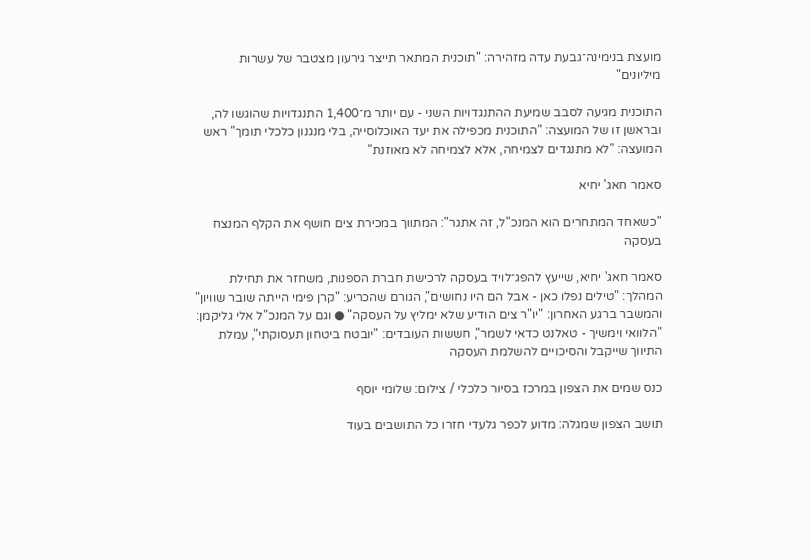מועצת בנימינה־גבעת עדה מזהירה: "תוכנית המתאר תייצר גירעון מצטבר של עשרות מיליונים"

התוכנית מגיעה לסבב שמיעת ההתנגדויות השני - עם יותר מ־1,400 התנגדויות שהוגשו לה, ובראשן זו של המועצה: "התוכנית מכפילה את יעד האוכלוסייה, בלי מנגנון כלכלי תומך" ראש המועצה: "לא מתנגדים לצמיחה, אלא לצמיחה לא מאוזנת"

סאמר חאג' יחיא

"כשאחד המתחרים הוא המנכ"ל, זה אתגר": המתווך במכירת צים חושף את הקלף המנצח בעסקה

סאמר חאג' יחיא, שייעץ להפג־לויד בעסקה לרכישת חברת הספנות, משחזר את תחילת המהלך: "טילים נפלו כאן - אבל הם היו נחושים", הגורם שהכריע: "קרן פימי הייתה שובר שוויון" והמשבר ברגע האחרון: "יו"ר צים הודיע שלא ימליץ על העסקה" ● וגם על המנכ"ל אלי גליקמן: "הלוואי וימשיך - טאלנט כדאי לשמר", חששות העובדים: "יובטח ביטחון תעסוקתי", עמלת התיווך שייקבל והסיכויים להשלמת העסקה

כנס שמים את הצפון במרכז בסיור כלכלי / צילום: שלומי יוסף

תושב הצפון שמגלה: מדוע לכפר גלעדי חזרו כל התושבים בעוד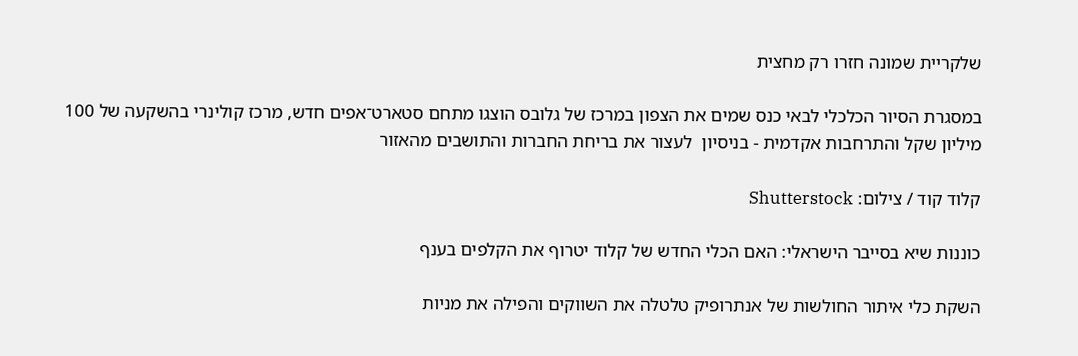שלקריית שמונה חזרו רק מחצית

במסגרת הסיור הכלכלי לבאי כנס שמים את הצפון במרכז של גלובס הוצגו מתחם סטארט־אפים חדש, מרכז קולינרי בהשקעה של 100 מיליון שקל והתרחבות אקדמית - בניסיון  לעצור את בריחת החברות והתושבים מהאזור

קלוד קוד / צילום: Shutterstock

כוננות שיא בסייבר הישראלי: האם הכלי החדש של קלוד יטרוף את הקלפים בענף

השקת כלי איתור החולשות של אנתרופיק טלטלה את השווקים והפילה את מניות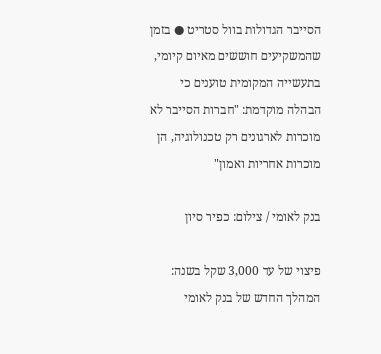הסייבר הגדולות בוול סטריט ● בזמן שהמשקיעים חוששים מאיום קיומי, בתעשייה המקומית טוענים כי הבהלה מוקדמת: "חברות הסייבר לא מוכרות לארגונים רק טכנולוגיה, הן מוכרות אחריות ואמון"

בנק לאומי / צילום: כפיר סיון

פיצוי של עד 3,000 שקל בשנה: המהלך החדש של בנק לאומי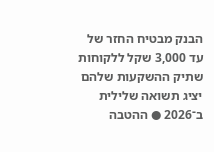הבנק מבטיח החזר של עד 3,000 שקל ללקוחות שתיק ההשקעות שלהם יציג תשואה שלילית ב־2026 ● ההטבה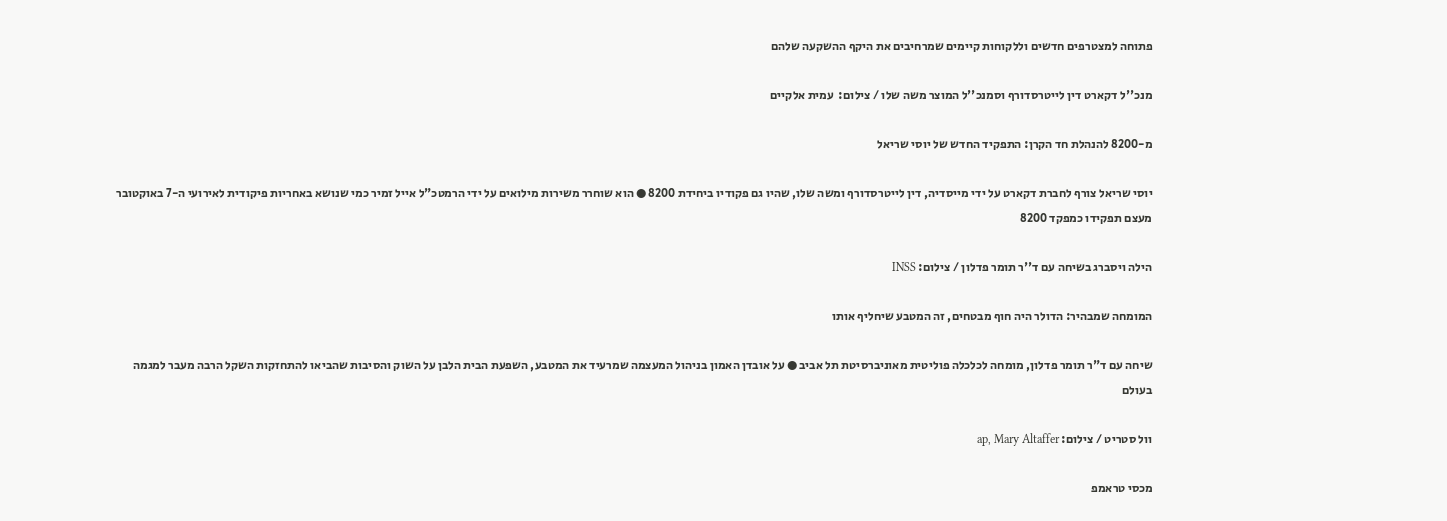פתוחה למצטרפים חדשים וללקוחות קיימים שמרחיבים את היקף ההשקעה שלהם

מנכ''ל דקארט דין לייטרסדורף וסמנכ''ל המוצר משה שלו / צילום:  עמית אלקיים

מ-8200 להנהלת חד הקרן: התפקיד החדש של יוסי שריאל

יוסי שריאל צורף לחברת דקארט על ידי מייסדיה, דין לייטרסדורף ומשה שלו, שהיו גם פקודיו ביחידת 8200 ● הוא שוחרר משירות מילואים על ידי הרמטכ"ל אייל זמיר כמי שנושא באחריות פיקודית לאירועי ה-7 באוקטובר מעצם תפקידו כמפקד 8200

הילה ויסברג בשיחה עם ד''ר תומר פדלון / צילום: INSS

המומחה שמבהיר: הדולר היה חוף מבטחים, זה המטבע שיחליף אותו

שיחה עם ד"ר תומר פדלון, מומחה לכלכלה פוליטית מאוניברסיטת תל אביב ● על אובדן האמון בניהול המעצמה שמרעיד את המטבע, השפעת הבית הלבן על השוק והסיבות שהביאו להתחזקות השקל הרבה מעבר למגמה בעולם

וול סטריט / צילום: ap, Mary Altaffer

מכסי טראמפ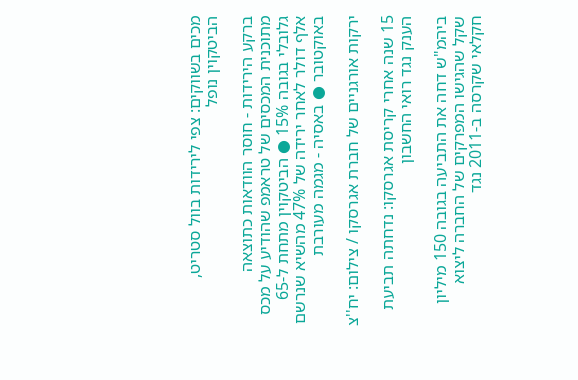מכים בשווקים: צפי לירידות בוול סטריט, הביטקוין נופל

ברקע הירידות - חוסר הוודאות כתוצאה מתוכנית המכסים של טראמפ שהודיע על מכס גלובלי בגובה 15% ● הביטקוין מתחת ל-65 אלף דולר לאחר ירידה של 47% מהשיא שנרשם באוקטובר ● באסיה - מגמה מעורבת

ירקות אורגניים של חברת אגרסקו / צילום: יח''צ

15 שנה אחרי קריסת אגרסקו: נדחתה תביעת הענק נגד רואי החשבון

ביהמ"ש דחה את התביעה בגובה 150 מיליון שקל שהגישו המפרקים של החברה ליצוא חקלאי שקרסה ב-2011 נגד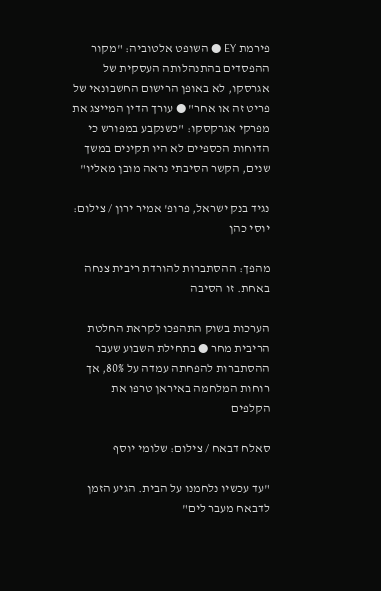פירמת EY ● השופט אלטוביה: "מקור ההפסדים בהתנהלותה העסקית של אגרסקו, לא באופן הרישום החשבונאי של פריט זה או אחר" ● עורך הדין המייצג את מפרקי אגרקסקו: "כשנקבע במפורש כי הדוחות הכספיים לא היו תקינים במשך שנים, הקשר הסיבתי נראה מובן מאליו"

נגיד בנק ישראל, פרופ' אמיר ירון / צילום: יוסי כהן

מהפך: ההסתברות להורדת ריבית צנחה באחת. זו הסיבה

הערכות בשוק התהפכו לקראת החלטת הריבית מחר ● בתחילת השבוע שעבר ההסתברות להפחתה עמדה על 80%, אך רוחות המלחמה באיראן טרפו את הקלפים

סאלח דבאח / צילום: שלומי יוסף

"עד עכשיו נלחמנו על הבית. הגיע הזמן לדבאח מעבר לים"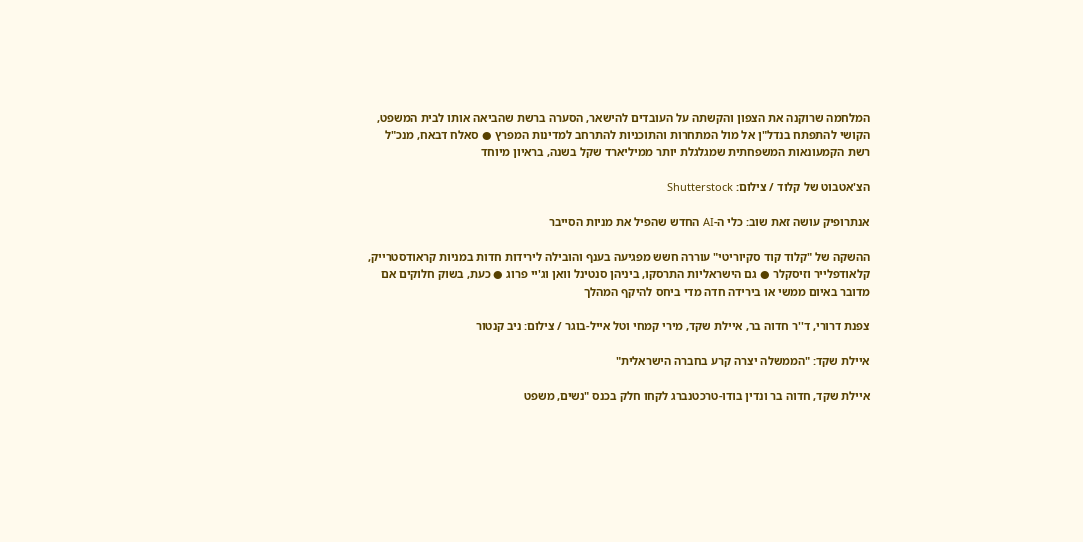המלחמה שרוקנה את הצפון והקשתה על העובדים להישאר, הסערה ברשת שהביאה אותו לבית המשפט, הקושי להתפתח בנדל"ן אל מול המתחרות והתוכניות להתרחב למדינות המפרץ ● סאלח דבאח, מנכ"ל רשת הקמעונאות המשפחתית שמגלגלת יותר ממיליארד שקל בשנה, בראיון מיוחד

הצ'אטבוט של קלוד / צילום: Shutterstock

אנתרופיק עושה זאת שוב: כלי ה-AI החדש שהפיל את מניות הסייבר

ההשקה של "קלוד קוד סקיוריטי" עוררה חשש מפגיעה בענף והובילה לירידות חדות במניות קראודסטרייק, קלאודפלייר וזיסקלר ● גם הישראליות התרסקו, ביניהן סנטינל וואן וג'יי פרוג ● כעת, בשוק חלוקים אם מדובר באיום ממשי או בירידה חדה מדי ביחס להיקף המהלך

צפנת דרורי, ד''ר חדוה בר, איילת שקד, מירי קמחי וטל אייל-בוגר / צילום: ניב קנטור

איילת שקד: "הממשלה יצרה קרע בחברה הישראלית"

איילת שקד, חדוה בר ונדין בודו-טרכטנברג לקחו חלק בכנס "נשים, משפט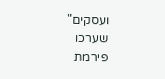ועסקים" שערכו פירמת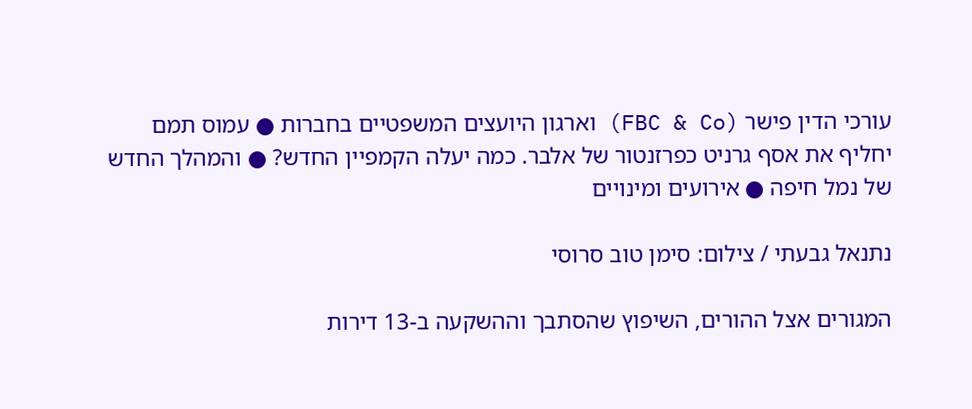עורכי הדין פישר (FBC & Co) וארגון היועצים המשפטיים בחברות ● עמוס תמם יחליף את אסף גרניט כפרזנטור של אלבר. כמה יעלה הקמפיין החדש? ● והמהלך החדש של נמל חיפה ● אירועים ומינויים

נתנאל גבעתי / צילום: סימן טוב סרוסי

המגורים אצל ההורים, השיפוץ שהסתבך וההשקעה ב-13 דירות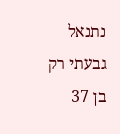נתנאל גבעתי רק בן 37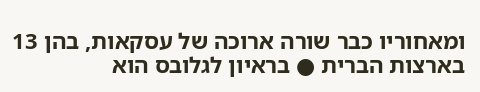ומאחוריו כבר שורה ארוכה של עסקאות, בהן 13 בארצות הברית ● בראיון לגלובס הוא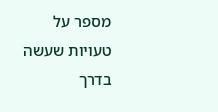מספר על טעויות שעשה בדרך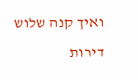ואיך קנה שלוש דירות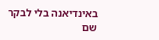באינדיאנה בלי לבקר שם